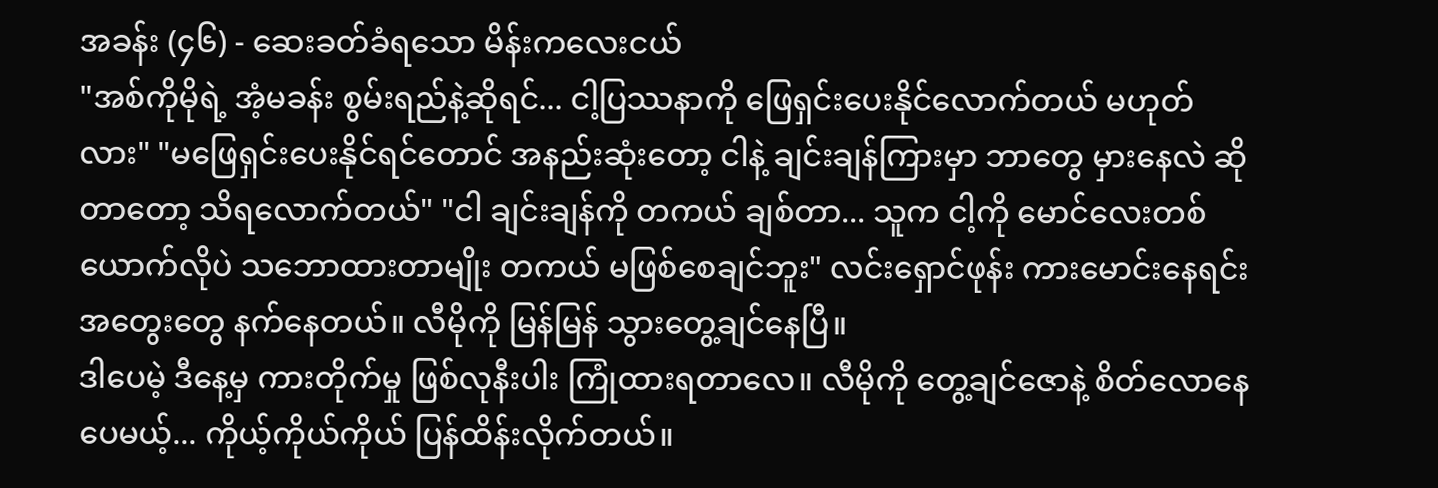အခန်း (၄၆) - ဆေးခတ်ခံရသော မိန်းကလေးငယ်
"အစ်ကိုမိုရဲ့ အံ့မခန်း စွမ်းရည်နဲ့ဆိုရင်... ငါ့ပြဿနာကို ဖြေရှင်းပေးနိုင်လောက်တယ် မဟုတ်လား" "မဖြေရှင်းပေးနိုင်ရင်တောင် အနည်းဆုံးတော့ ငါနဲ့ ချင်းချန်ကြားမှာ ဘာတွေ မှားနေလဲ ဆိုတာတော့ သိရလောက်တယ်" "ငါ ချင်းချန်ကို တကယ် ချစ်တာ... သူက ငါ့ကို မောင်လေးတစ်ယောက်လိုပဲ သဘောထားတာမျိုး တကယ် မဖြစ်စေချင်ဘူး" လင်းရှောင်ဖုန်း ကားမောင်းနေရင်း အတွေးတွေ နက်နေတယ်။ လီမိုကို မြန်မြန် သွားတွေ့ချင်နေပြီ။
ဒါပေမဲ့ ဒီနေ့မှ ကားတိုက်မှု ဖြစ်လုနီးပါး ကြုံထားရတာလေ။ လီမိုကို တွေ့ချင်ဇောနဲ့ စိတ်လောနေပေမယ့်... ကိုယ့်ကိုယ်ကိုယ် ပြန်ထိန်းလိုက်တယ်။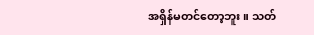အရှိန်မတင်တော့ဘူး။ သတ်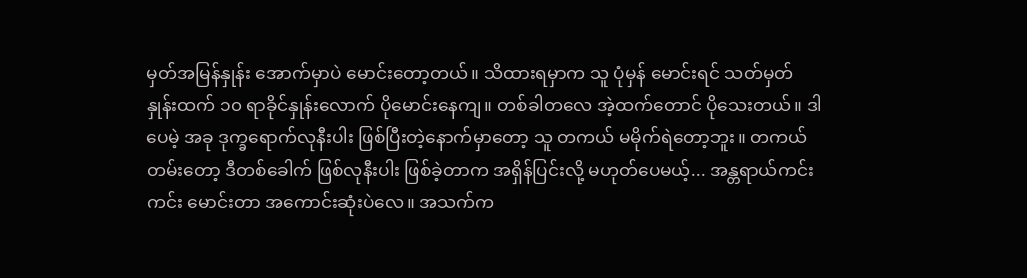မှတ်အမြန်နှုန်း အောက်မှာပဲ မောင်းတော့တယ်။ သိထားရမှာက သူ ပုံမှန် မောင်းရင် သတ်မှတ်နှုန်းထက် ၁၀ ရာခိုင်နှုန်းလောက် ပိုမောင်းနေကျ။ တစ်ခါတလေ အဲ့ထက်တောင် ပိုသေးတယ်။ ဒါပေမဲ့ အခု ဒုက္ခရောက်လုနီးပါး ဖြစ်ပြီးတဲ့နောက်မှာတော့ သူ တကယ် မမိုက်ရဲတော့ဘူး။ တကယ်တမ်းတော့ ဒီတစ်ခေါက် ဖြစ်လုနီးပါး ဖြစ်ခဲ့တာက အရှိန်ပြင်းလို့ မဟုတ်ပေမယ့်... အန္တရာယ်ကင်းကင်း မောင်းတာ အကောင်းဆုံးပဲလေ။ အသက်က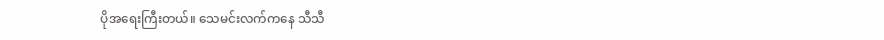ပိုအရေးကြီးတယ်။ သေမင်းလက်ကနေ သီသီ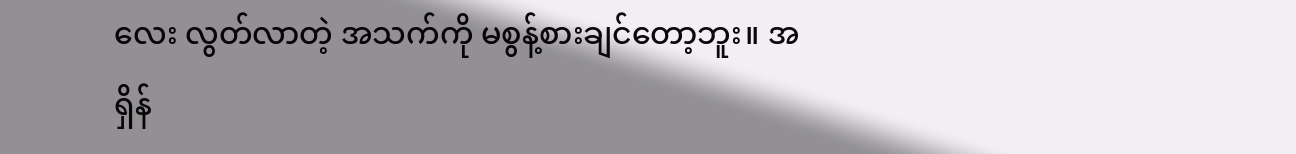လေး လွတ်လာတဲ့ အသက်ကို မစွန့်စားချင်တော့ဘူး။ အရှိန်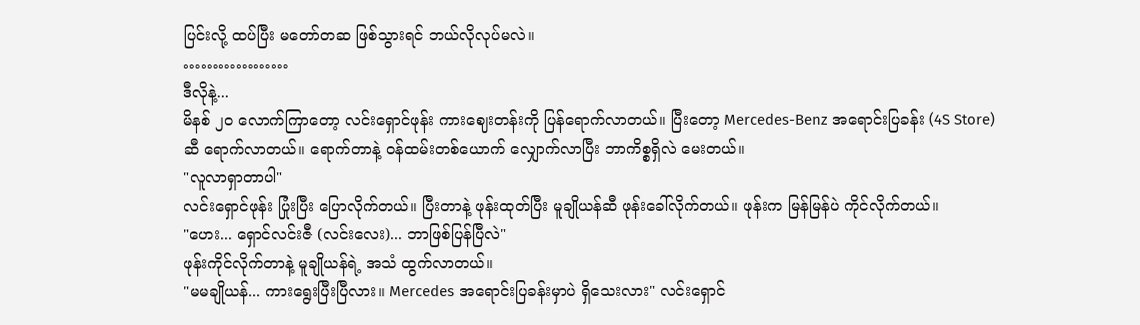ပြင်းလို့ ထပ်ပြီး မတော်တဆ ဖြစ်သွားရင် ဘယ်လိုလုပ်မလဲ။
………………
ဒီလိုနဲ့...
မိနစ် ၂၀ လောက်ကြာတော့ လင်းရှောင်ဖုန်း ကားဈေးတန်းကို ပြန်ရောက်လာတယ်။ ပြီးတော့ Mercedes-Benz အရောင်းပြခန်း (4S Store) ဆီ ရောက်လာတယ်။ ရောက်တာနဲ့ ဝန်ထမ်းတစ်ယောက် လျှောက်လာပြီး ဘာကိစ္စရှိလဲ မေးတယ်။
"လူလာရှာတာပါ"
လင်းရှောင်ဖုန်း ပြုံးပြီး ပြောလိုက်တယ်။ ပြီးတာနဲ့ ဖုန်းထုတ်ပြီး မူချိုယန်ဆီ ဖုန်းခေါ်လိုက်တယ်။ ဖုန်းက မြန်မြန်ပဲ ကိုင်လိုက်တယ်။
"ဟေး... ရှောင်လင်းဇီ (လင်းလေး)... ဘာဖြစ်ပြန်ပြီလဲ"
ဖုန်းကိုင်လိုက်တာနဲ့ မူချိုယန်ရဲ့ အသံ ထွက်လာတယ်။
"မမချိုယန်... ကားရွေးပြီးပြီလား။ Mercedes အရောင်းပြခန်းမှာပဲ ရှိသေးလား" လင်းရှောင်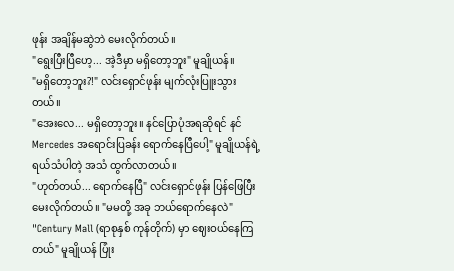ဖုန်း အချိန်မဆွဲဘဲ မေးလိုက်တယ်။
"ရွေးပြီးပြီဟေ့... အဲ့ဒီမှာ မရှိတော့ဘူး" မူချိုယန်။
"မရှိတော့ဘူး?!" လင်းရှောင်ဖုန်း မျက်လုံးပြူးသွားတယ်။
"အေးလေ... မရှိတော့ဘူး။ နင်ပြောပုံအရဆိုရင် နင် Mercedes အရောင်းပြခန်း ရောက်နေပြီပေါ့" မူချိုယန်ရဲ့ ရယ်သံပါတဲ့ အသံ ထွက်လာတယ်။
"ဟုတ်တယ်... ရောက်နေပြီ" လင်းရှောင်ဖုန်း ပြန်ဖြေပြီး မေးလိုက်တယ်။ "မမတို့ အခု ဘယ်ရောက်နေလဲ"
"Century Mall (ရာစုနှစ် ကုန်တိုက်) မှာ ဈေးဝယ်နေကြတယ်" မူချိုယန် ပြုံး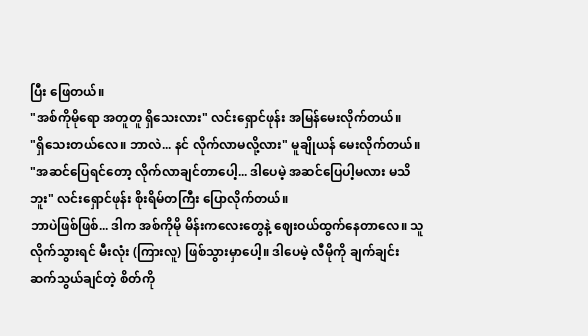ပြီး ဖြေတယ်။
"အစ်ကိုမိုရော အတူတူ ရှိသေးလား" လင်းရှောင်ဖုန်း အမြန်မေးလိုက်တယ်။
"ရှိသေးတယ်လေ။ ဘာလဲ... နင် လိုက်လာမလို့လား" မူချိုယန် မေးလိုက်တယ်။
"အဆင်ပြေရင်တော့ လိုက်လာချင်တာပေါ့... ဒါပေမဲ့ အဆင်ပြေပါ့မလား မသိဘူး" လင်းရှောင်ဖုန်း စိုးရိမ်တကြီး ပြောလိုက်တယ်။
ဘာပဲဖြစ်ဖြစ်... ဒါက အစ်ကိုမို မိန်းကလေးတွေနဲ့ ဈေးဝယ်ထွက်နေတာလေ။ သူ လိုက်သွားရင် မီးလုံး (ကြားလူ) ဖြစ်သွားမှာပေါ့။ ဒါပေမဲ့ လီမိုကို ချက်ချင်း ဆက်သွယ်ချင်တဲ့ စိတ်ကို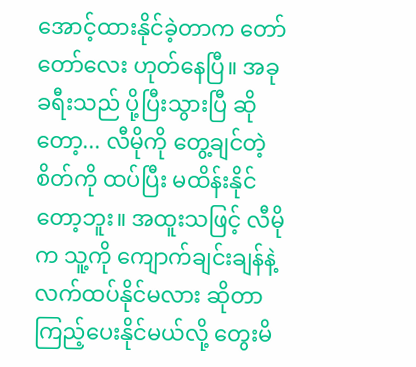အောင့်ထားနိုင်ခဲ့တာက တော်တော်လေး ဟုတ်နေပြီ။ အခု ခရီးသည် ပို့ပြီးသွားပြီ ဆိုတော့... လီမိုကို တွေ့ချင်တဲ့ စိတ်ကို ထပ်ပြီး မထိန်းနိုင်တော့ဘူး။ အထူးသဖြင့် လီမိုက သူ့ကို ကျောက်ချင်းချန်နဲ့ လက်ထပ်နိုင်မလား ဆိုတာ ကြည့်ပေးနိုင်မယ်လို့ တွေးမိ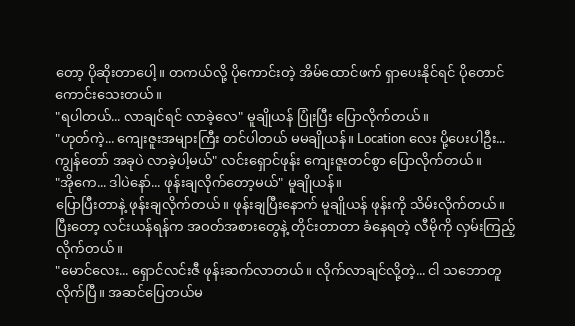တော့ ပိုဆိုးတာပေါ့။ တကယ်လို့ ပိုကောင်းတဲ့ အိမ်ထောင်ဖက် ရှာပေးနိုင်ရင် ပိုတောင် ကောင်းသေးတယ်။
"ရပါတယ်... လာချင်ရင် လာခဲ့လေ" မူချိုယန် ပြုံးပြီး ပြောလိုက်တယ်။
"ဟုတ်ကဲ့... ကျေးဇူးအများကြီး တင်ပါတယ် မမချိုယန်။ Location လေး ပို့ပေးပါဦး... ကျွန်တော် အခုပဲ လာခဲ့ပါ့မယ်" လင်းရှောင်ဖုန်း ကျေးဇူးတင်စွာ ပြောလိုက်တယ်။
"အိုကေ... ဒါပဲနော်... ဖုန်းချလိုက်တော့မယ်" မူချိုယန်။
ပြောပြီးတာနဲ့ ဖုန်းချလိုက်တယ်။ ဖုန်းချပြီးနောက် မူချိုယန် ဖုန်းကို သိမ်းလိုက်တယ်။ ပြီးတော့ လင်းယန်ရန်က အဝတ်အစားတွေနဲ့ တိုင်းတာတာ ခံနေရတဲ့ လီမိုကို လှမ်းကြည့်လိုက်တယ်။
"မောင်လေး... ရှောင်လင်းဇီ ဖုန်းဆက်လာတယ်။ လိုက်လာချင်လို့တဲ့... ငါ သဘောတူလိုက်ပြီ။ အဆင်ပြေတယ်မ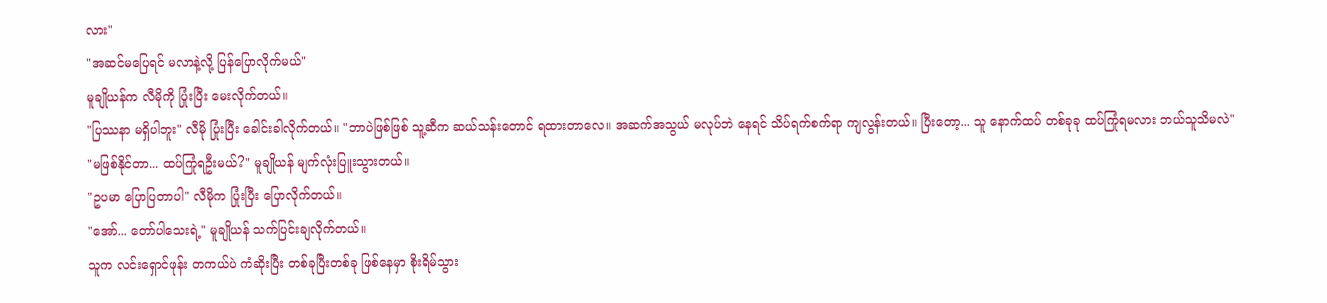လား"
"အဆင်မပြေရင် မလာနဲ့လို့ ပြန်ပြောလိုက်မယ်"
မူချိုယန်က လီမိုကို ပြုံးပြီး မေးလိုက်တယ်။
"ပြဿနာ မရှိပါဘူး" လီမို ပြုံးပြီး ခေါင်းခါလိုက်တယ်။ "ဘာပဲဖြစ်ဖြစ် သူ့ဆီက ဆယ်သန်းတောင် ရထားတာလေ။ အဆက်အသွယ် မလုပ်ဘဲ နေရင် သိပ်ရက်စက်ရာ ကျလွန်းတယ်။ ပြီးတော့... သူ နောက်ထပ် တစ်ခုခု ထပ်ကြုံရမလား ဘယ်သူသိမလဲ"
"မဖြစ်နိုင်တာ... ထပ်ကြုံရဦးမယ်?" မူချိုယန် မျက်လုံးပြူးသွားတယ်။
"ဥပမာ ပြောပြတာပါ" လီမိုက ပြုံးပြီး ပြောလိုက်တယ်။
"အော်... တော်ပါသေးရဲ့" မူချိုယန် သက်ပြင်းချလိုက်တယ်။
သူက လင်းရှောင်ဖုန်း တကယ်ပဲ ကံဆိုးပြီး တစ်ခုပြီးတစ်ခု ဖြစ်နေမှာ စိုးရိမ်သွား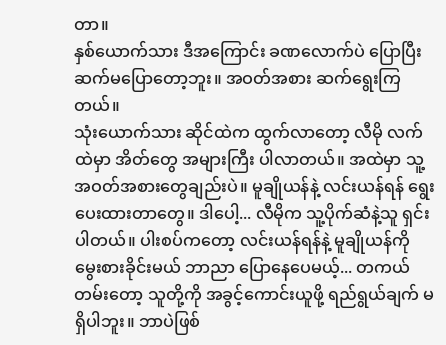တာ။
နှစ်ယောက်သား ဒီအကြောင်း ခဏလောက်ပဲ ပြောပြီး ဆက်မပြောတော့ဘူး။ အဝတ်အစား ဆက်ရွေးကြတယ်။
သုံးယောက်သား ဆိုင်ထဲက ထွက်လာတော့ လီမို လက်ထဲမှာ အိတ်တွေ အများကြီး ပါလာတယ်။ အထဲမှာ သူ့အဝတ်အစားတွေချည်းပဲ။ မူချိုယန်နဲ့ လင်းယန်ရန် ရွေးပေးထားတာတွေ။ ဒါပေါ့... လီမိုက သူ့ပိုက်ဆံနဲ့သူ ရှင်းပါတယ်။ ပါးစပ်ကတော့ လင်းယန်ရန်နဲ့ မူချိုယန်ကို မွေးစားခိုင်းမယ် ဘာညာ ပြောနေပေမယ့်... တကယ်တမ်းတော့ သူတို့ကို အခွင့်ကောင်းယူဖို့ ရည်ရွယ်ချက် မရှိပါဘူး။ ဘာပဲဖြစ်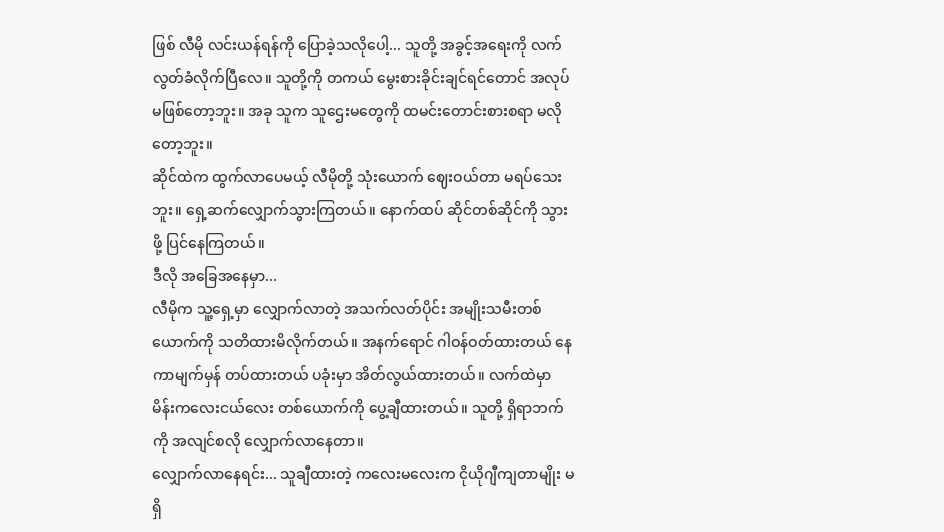ဖြစ် လီမို လင်းယန်ရန်ကို ပြောခဲ့သလိုပေါ့... သူတို့ အခွင့်အရေးကို လက်လွတ်ခံလိုက်ပြီလေ။ သူတို့ကို တကယ် မွေးစားခိုင်းချင်ရင်တောင် အလုပ်မဖြစ်တော့ဘူး။ အခု သူက သူဌေးမတွေကို ထမင်းတောင်းစားစရာ မလိုတော့ဘူး။
ဆိုင်ထဲက ထွက်လာပေမယ့် လီမိုတို့ သုံးယောက် ဈေးဝယ်တာ မရပ်သေးဘူး။ ရှေ့ဆက်လျှောက်သွားကြတယ်။ နောက်ထပ် ဆိုင်တစ်ဆိုင်ကို သွားဖို့ ပြင်နေကြတယ်။
ဒီလို အခြေအနေမှာ...
လီမိုက သူ့ရှေ့မှာ လျှောက်လာတဲ့ အသက်လတ်ပိုင်း အမျိုးသမီးတစ်ယောက်ကို သတိထားမိလိုက်တယ်။ အနက်ရောင် ဂါဝန်ဝတ်ထားတယ် နေကာမျက်မှန် တပ်ထားတယ် ပခုံးမှာ အိတ်လွယ်ထားတယ်။ လက်ထဲမှာ မိန်းကလေးငယ်လေး တစ်ယောက်ကို ပွေ့ချီထားတယ်။ သူတို့ ရှိရာဘက်ကို အလျင်စလို လျှောက်လာနေတာ။
လျှောက်လာနေရင်း... သူချီထားတဲ့ ကလေးမလေးက ငိုယိုဂျီကျတာမျိုး မရှိ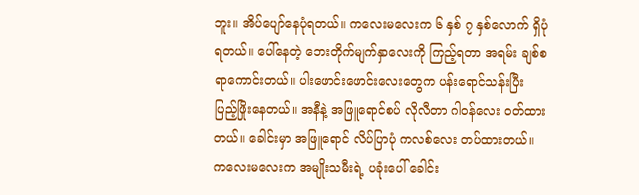ဘူး။ အိပ်ပျော်နေပုံရတယ်။ ကလေးမလေးက ၆ နှစ် ၇ နှစ်လောက် ရှိပုံရတယ်။ ပေါ်နေတဲ့ ဘေးတိုက်မျက်နှာလေးကို ကြည့်ရတာ အရမ်း ချစ်စရာကောင်းတယ်။ ပါးဖောင်းဖောင်းလေးတွေက ပန်းရောင်သန်းပြီး ပြည့်ဖြိုးနေတယ်။ အနီနဲ့ အဖြူရောင်စပ် လိုလီတာ ဂါဝန်လေး ဝတ်ထားတယ်။ ခေါင်းမှာ အဖြူရောင် လိပ်ပြာပုံ ကလစ်လေး တပ်ထားတယ်။ ကလေးမလေးက အမျိုးသမီးရဲ့ ပခုံးပေါ် ခေါင်း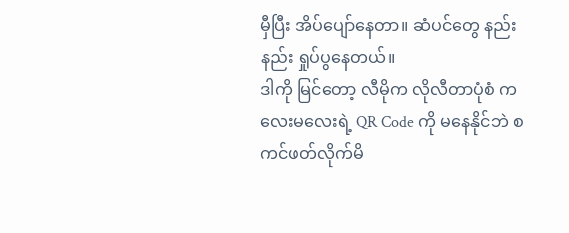မှီပြီး အိပ်ပျော်နေတာ။ ဆံပင်တွေ နည်းနည်း ရှုပ်ပွနေတယ်။
ဒါကို မြင်တော့ လီမိုက လိုလီတာပုံစံ ကလေးမလေးရဲ့ QR Code ကို မနေနိုင်ဘဲ စကင်ဖတ်လိုက်မိ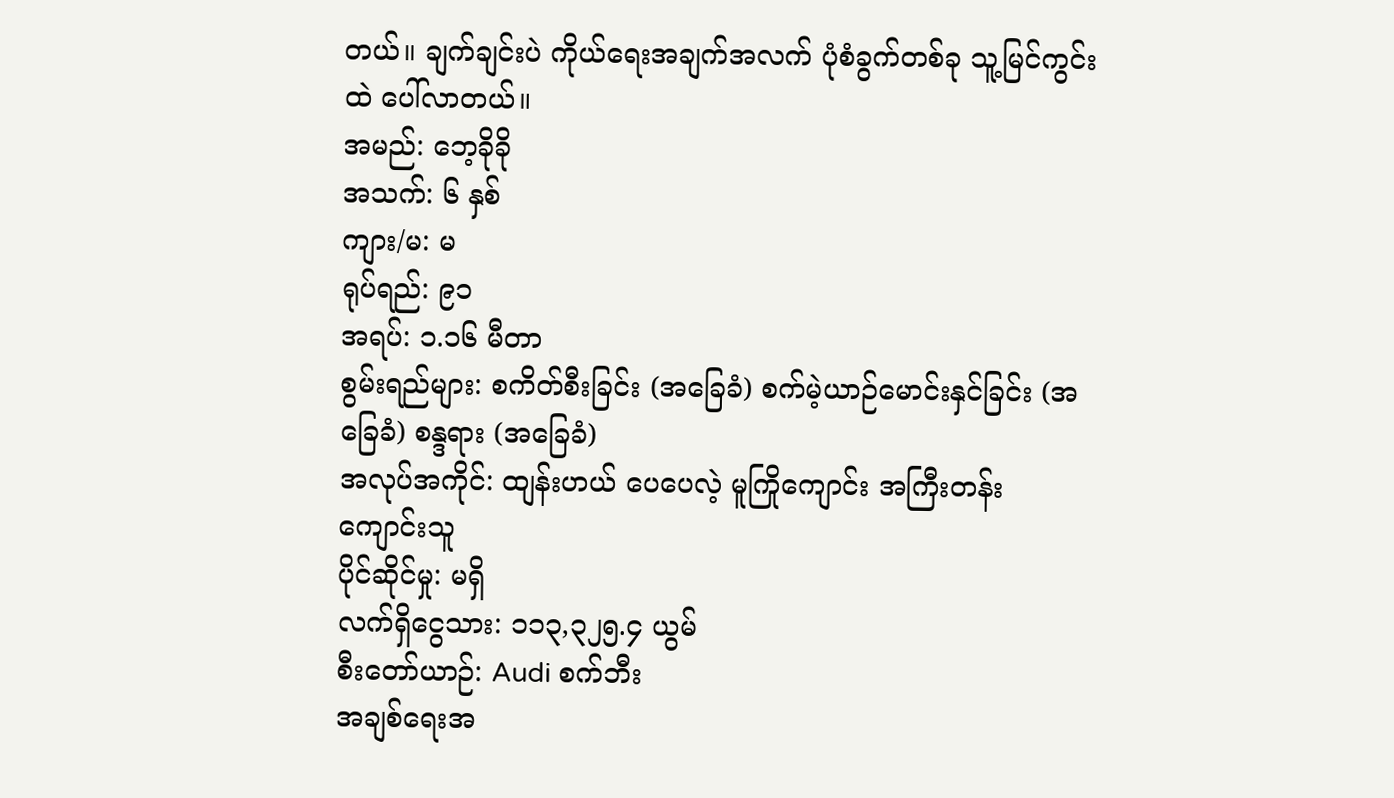တယ်။ ချက်ချင်းပဲ ကိုယ်ရေးအချက်အလက် ပုံစံခွက်တစ်ခု သူ့မြင်ကွင်းထဲ ပေါ်လာတယ်။
အမည်: ဘေ့ခိုခို
အသက်: ၆ နှစ်
ကျား/မ: မ
ရုပ်ရည်: ၉၁
အရပ်: ၁.၁၆ မီတာ
စွမ်းရည်များ: စကိတ်စီးခြင်း (အခြေခံ) စက်မဲ့ယာဉ်မောင်းနှင်ခြင်း (အခြေခံ) စန္ဒရား (အခြေခံ)
အလုပ်အကိုင်: ထျန်းဟယ် ပေပေလဲ့ မူကြိုကျောင်း အကြီးတန်း ကျောင်းသူ
ပိုင်ဆိုင်မှု: မရှိ
လက်ရှိငွေသား: ၁၁၃,၃၂၅.၄ ယွမ်
စီးတော်ယာဉ်: Audi စက်ဘီး
အချစ်ရေးအ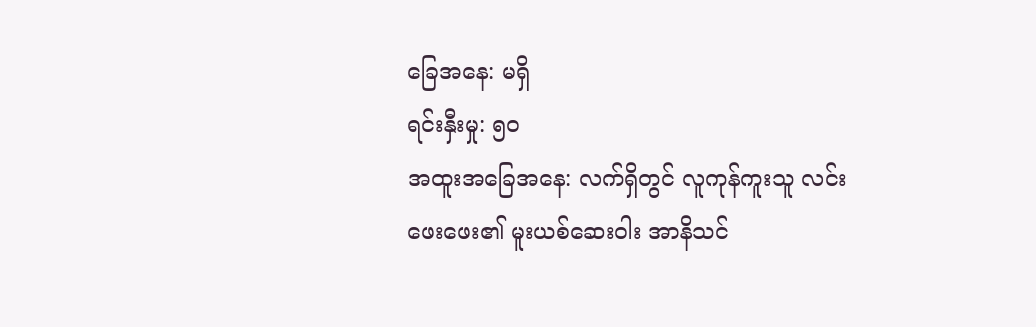ခြေအနေ: မရှိ
ရင်းနှီးမှု: ၅၀
အထူးအခြေအနေ: လက်ရှိတွင် လူကုန်ကူးသူ လင်းဖေးဖေး၏ မူးယစ်ဆေးဝါး အာနိသင်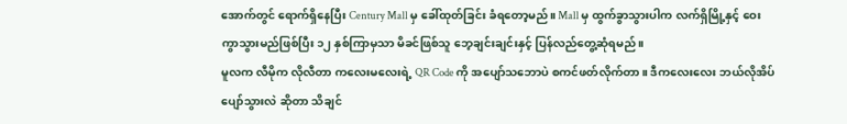အောက်တွင် ရောက်ရှိနေပြီး Century Mall မှ ခေါ်ထုတ်ခြင်း ခံရတော့မည်။ Mall မှ ထွက်ခွာသွားပါက လက်ရှိမြို့နှင့် ဝေးကွာသွားမည်ဖြစ်ပြီး ၁၂ နှစ်ကြာမှသာ မိခင်ဖြစ်သူ ဘေ့ချင်းချင်းနှင့် ပြန်လည်တွေ့ဆုံရမည်။
မူလက လီမိုက လိုလီတာ ကလေးမလေးရဲ့ QR Code ကို အပျော်သဘောပဲ စကင်ဖတ်လိုက်တာ။ ဒီကလေးလေး ဘယ်လိုအိပ်ပျော်သွားလဲ ဆိုတာ သိချင်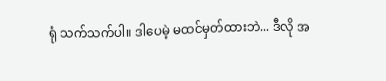ရုံ သက်သက်ပါ။ ဒါပေမဲ့ မထင်မှတ်ထားဘဲ... ဒီလို အ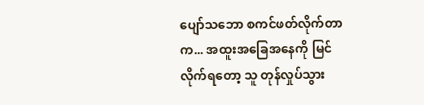ပျော်သဘော စကင်ဖတ်လိုက်တာက... အထူးအခြေအနေကို မြင်လိုက်ရတော့ သူ တုန်လှုပ်သွား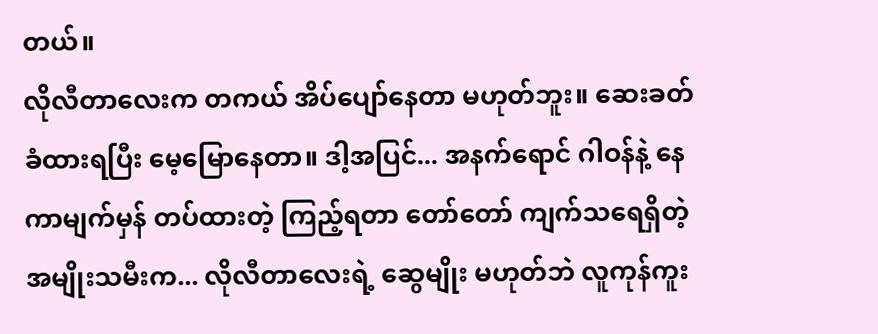တယ်။
လိုလီတာလေးက တကယ် အိပ်ပျော်နေတာ မဟုတ်ဘူး။ ဆေးခတ်ခံထားရပြီး မေ့မြောနေတာ။ ဒါ့အပြင်... အနက်ရောင် ဂါဝန်နဲ့ နေကာမျက်မှန် တပ်ထားတဲ့ ကြည့်ရတာ တော်တော် ကျက်သရေရှိတဲ့ အမျိုးသမီးက... လိုလီတာလေးရဲ့ ဆွေမျိုး မဟုတ်ဘဲ လူကုန်ကူး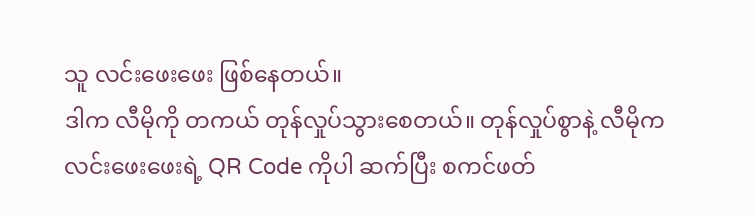သူ လင်းဖေးဖေး ဖြစ်နေတယ်။
ဒါက လီမိုကို တကယ် တုန်လှုပ်သွားစေတယ်။ တုန်လှုပ်စွာနဲ့ လီမိုက လင်းဖေးဖေးရဲ့ QR Code ကိုပါ ဆက်ပြီး စကင်ဖတ်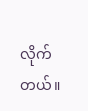လိုက်တယ်။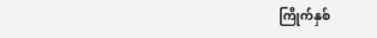ကြိုက်နှစ်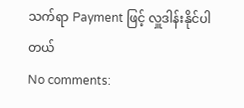သက်ရာ Payment ဖြင့် လှူဒါန်းနိုင်ပါတယ်
No comments: